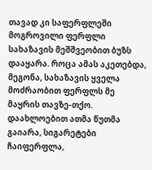თავად კი საფერფლეში მოგროვილი ფერფლი სახაზავის მეშშვეობით ბუზს დააყარა. როცა ამას აკეთებდა, მეგონა, სახაზავის ყველა მოძრაობით ფერფლს მე მაყრის თავზე-თქო. დაახლოებით ათმა წუთმა გაიარა, სიგარეტები ჩაიფერფლა,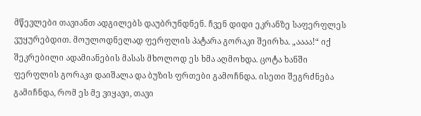მწევლები თავიანთ ადგილებს დაუბრუნდნენ. ჩვენ დიდი ეკრანზე საფერფლეს ვუყურებდით. მოულოდნელად ფერფლის პატარა გორაკი შეირხა. „აააა!“ იქ შეკრებილი ადამიანების მასას მხოლოდ ეს ხმა აღმოხდა. ცოტა ხანში ფერფლის გორაკი დაიშალა და ბუზის ფრთები გამოჩნდა. ისეთი შეგრძნება გამიჩნდა, რომ ეს მე ვიყავი, თავი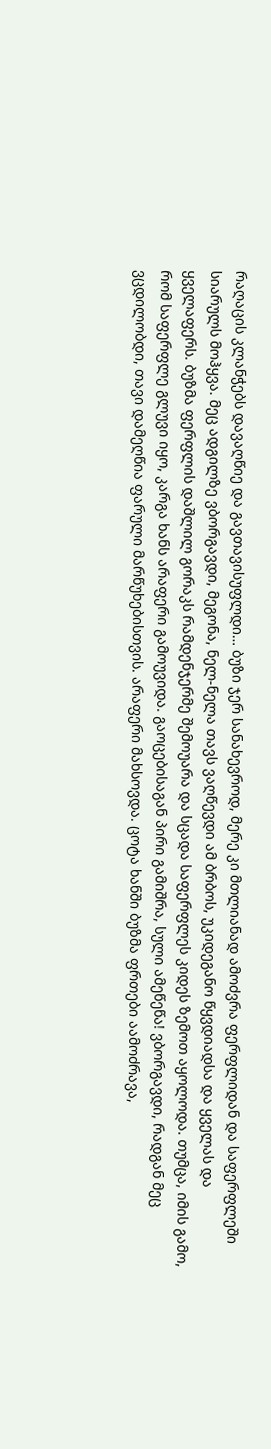რაღაცის კლანჭებს დავაღწიე და გავთავისუფლდი… ბუზი ჯერ სანახევროდ, მერე კი მთლიანად ამოძვრა ფერფლიდან და საფერფლეში სიარულს მოჰყვა. მეც ადგილზე ვბორგავდი, მეგონა, ნელ-ნელა თავს ვაღწევდი ამ ბრბოს, უკიდეგანო წყვდიადსა და ყველას და ყველაფერს. ბუზმა ფერფლის დაშლილ გორაკს რამდენჯერმე შემოუარა და სცადა საფერფლეს კიდეს ზემოთ აყოლოდა. თუმცა, იმის გამო, რომ საფერფლე გლუვი იყო, კარგა ხანს არაფერი გამოუვიდა. გაოცებისაგან პირი გამიშრა, სული ამეწეწა! ვბორგავდი, რადგან მეც ვცდილობდი, თავი დამეღწია ფარული მარწუხებისთვის. არაფერი მახსოვდა. ცოტა ხანში ბუზმა ფრთები აამოძრავა,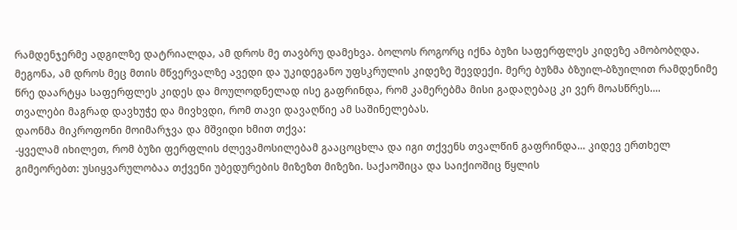რამდენჯერმე ადგილზე დატრიალდა, ამ დროს მე თავბრუ დამეხვა. ბოლოს როგორც იქნა ბუზი საფერფლეს კიდეზე ამობობღდა. მეგონა, ამ დროს მეც მთის მწვერვალზე ავედი და უკიდეგანო უფსკრულის კიდეზე შევდექი. მერე ბუზმა ბზუილ-ბზუილით რამდენიმე წრე დაარტყა საფერფლეს კიდეს და მოულოდნელად ისე გაფრინდა, რომ კამერებმა მისი გადაღებაც კი ვერ მოასწრეს….
თვალები მაგრად დავხუჭე და მივხვდი, რომ თავი დავაღწიე ამ საშინელებას.
დაონმა მიკროფონი მოიმარჯვა და მშვიდი ხმით თქვა:
-ყველამ იხილეთ, რომ ბუზი ფერფლის ძლევამოსილებამ გააცოცხლა და იგი თქვენს თვალწინ გაფრინდა… კიდევ ერთხელ გიმეორებთ: უსიყვარულობაა თქვენი უბედურების მიზეზთ მიზეზი. საქაოშიცა და საიქიოშიც წყლის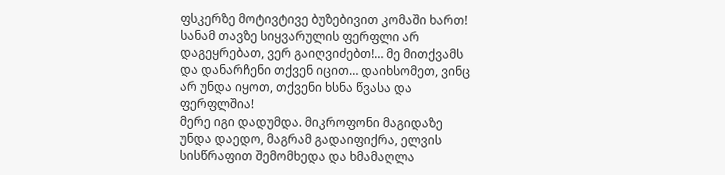ფსკერზე მოტივტივე ბუზებივით კომაში ხართ! სანამ თავზე სიყვარულის ფერფლი არ დაგეყრებათ, ვერ გაიღვიძებთ!… მე მითქვამს და დანარჩენი თქვენ იცით… დაიხსომეთ, ვინც არ უნდა იყოთ, თქვენი ხსნა წვასა და ფერფლშია!
მერე იგი დადუმდა. მიკროფონი მაგიდაზე უნდა დაედო, მაგრამ გადაიფიქრა, ელვის სისწრაფით შემომხედა და ხმამაღლა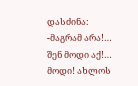დასძინა:
-მაგრამ არა!… შენ მოდი აქ!… მოდი! ახლოს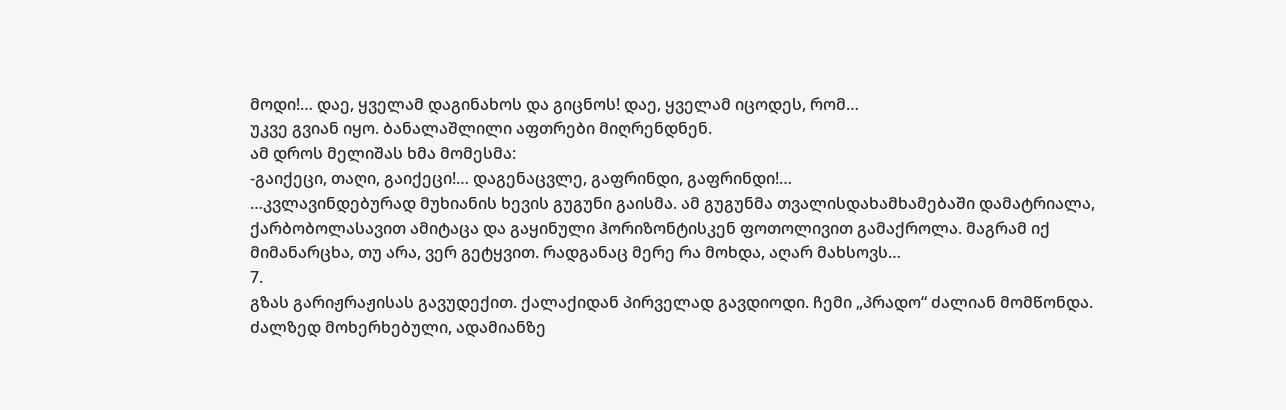მოდი!… დაე, ყველამ დაგინახოს და გიცნოს! დაე, ყველამ იცოდეს, რომ…
უკვე გვიან იყო. ბანალაშლილი აფთრები მიღრენდნენ.
ამ დროს მელიშას ხმა მომესმა:
-გაიქეცი, თაღი, გაიქეცი!… დაგენაცვლე, გაფრინდი, გაფრინდი!…
…კვლავინდებურად მუხიანის ხევის გუგუნი გაისმა. ამ გუგუნმა თვალისდახამხამებაში დამატრიალა, ქარბობოლასავით ამიტაცა და გაყინული ჰორიზონტისკენ ფოთოლივით გამაქროლა. მაგრამ იქ მიმანარცხა, თუ არა, ვერ გეტყვით. რადგანაც მერე რა მოხდა, აღარ მახსოვს…
7.
გზას გარიჟრაჟისას გავუდექით. ქალაქიდან პირველად გავდიოდი. ჩემი „პრადო“ ძალიან მომწონდა. ძალზედ მოხერხებული, ადამიანზე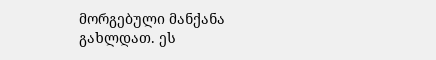მორგებული მანქანა გახლდათ. ეს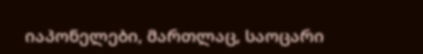იაპონელები, მართლაც, საოცარი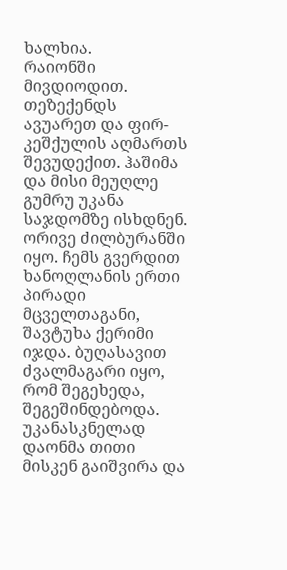ხალხია.
რაიონში მივდიოდით. თეზექენდს ავუარეთ და ფირ-კეშქულის აღმართს შევუდექით. ჰაშიმა და მისი მეუღლე გუმრუ უკანა საჯდომზე ისხდნენ. ორივე ძილბურანში იყო. ჩემს გვერდით ხანოღლანის ერთი პირადი მცველთაგანი, შავტუხა ქერიმი იჯდა. ბუღასავით ძვალმაგარი იყო, რომ შეგეხედა, შეგეშინდებოდა. უკანასკნელად დაონმა თითი მისკენ გაიშვირა და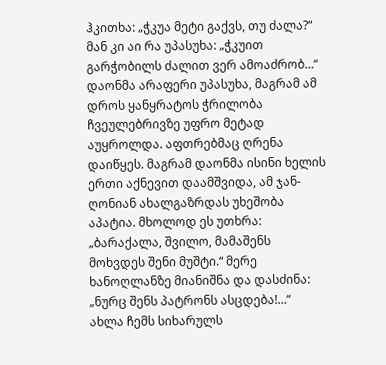ჰკითხა: „ჭკუა მეტი გაქვს, თუ ძალა?“ მან კი აი რა უპასუხა: „ჭკუით გარჭობილს ძალით ვერ ამოაძრობ…“ დაონმა არაფერი უპასუხა, მაგრამ ამ დროს ყანყრატოს ჭრილობა ჩვეულებრივზე უფრო მეტად აუყროლდა. აფთრებმაც ღრენა დაიწყეს. მაგრამ დაონმა ისინი ხელის ერთი აქნევით დაამშვიდა, ამ ჯან-ღონიან ახალგაზრდას უხეშობა აპატია. მხოლოდ ეს უთხრა: „ბარაქალა, შვილო, მამაშენს მოხვდეს შენი მუშტი.“ მერე ხანოღლანზე მიანიშნა და დასძინა: „ნურც შენს პატრონს ასცდება!…“
ახლა ჩემს სიხარულს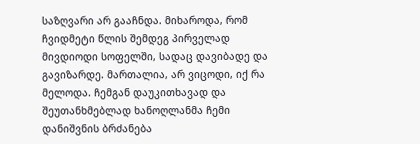საზღვარი არ გააჩნდა. მიხაროდა, რომ ჩვიდმეტი წლის შემდეგ პირველად მივდიოდი სოფელში, სადაც დავიბადე და გავიზარდე. მართალია, არ ვიცოდი, იქ რა მელოდა. ჩემგან დაუკითხავად და შეუთანხმებლად ხანოღლანმა ჩემი დანიშვნის ბრძანება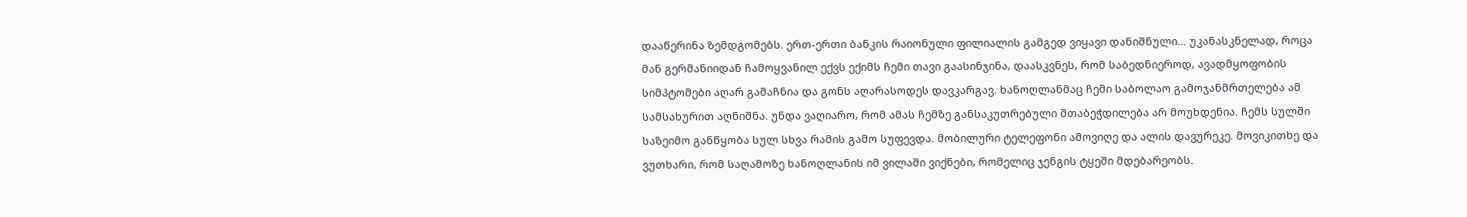დააწერინა ზემდგომებს. ერთ-ერთი ბანკის რაიონული ფილიალის გამგედ ვიყავი დანიშნული… უკანასკნელად, როცა მან გერმანიიდან ჩამოყვანილ ექვს ექიმს ჩემი თავი გაასინჯინა, დაასკვნეს, რომ საბედნიეროდ, ავადმყოფობის სიმპტომები აღარ გამაჩნია და გონს აღარასოდეს დავკარგავ. ხანოღლანმაც ჩემი საბოლაო გამოჯანმრთელება ამ სამსახურით აღნიშნა. უნდა ვაღიარო, რომ ამას ჩემზე განსაკუთრებული შთაბეჭდილება არ მოუხდენია. ჩემს სულში საზეიმო განწყობა სულ სხვა რამის გამო სუფევდა. მობილური ტელეფონი ამოვიღე და ალის დავურეკე. მოვიკითხე და ვუთხარი, რომ საღამოზე ხანოღლანის იმ ვილაში ვიქნები, რომელიც ჯენგის ტყეში მდებარეობს.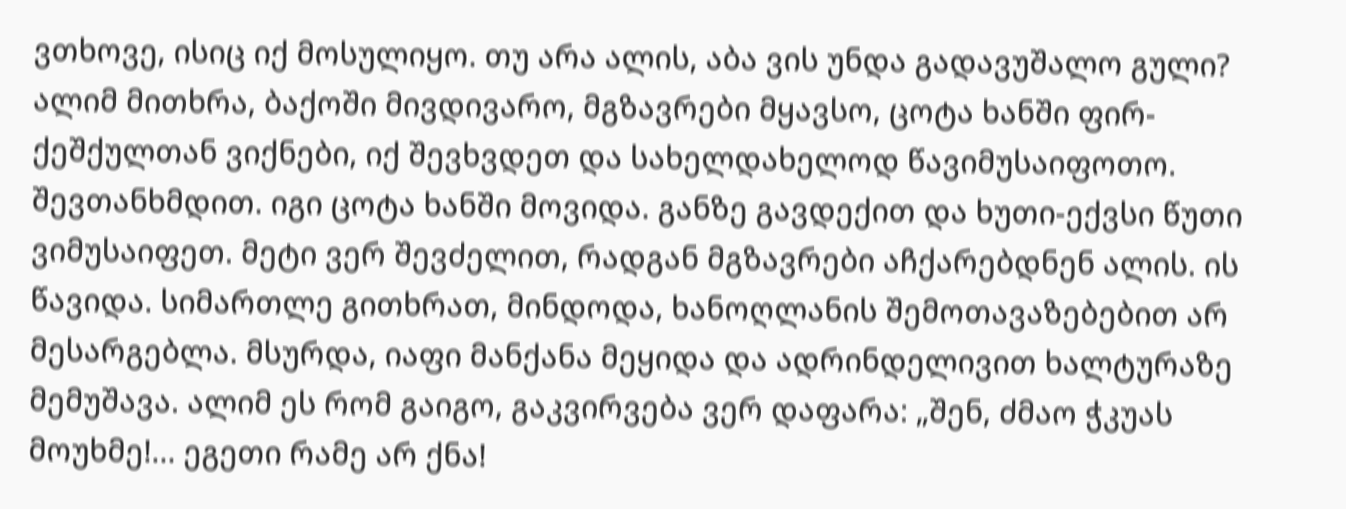ვთხოვე, ისიც იქ მოსულიყო. თუ არა ალის, აბა ვის უნდა გადავუშალო გული? ალიმ მითხრა, ბაქოში მივდივარო, მგზავრები მყავსო, ცოტა ხანში ფირ-ქეშქულთან ვიქნები, იქ შევხვდეთ და სახელდახელოდ წავიმუსაიფოთო. შევთანხმდით. იგი ცოტა ხანში მოვიდა. განზე გავდექით და ხუთი-ექვსი წუთი ვიმუსაიფეთ. მეტი ვერ შევძელით, რადგან მგზავრები აჩქარებდნენ ალის. ის წავიდა. სიმართლე გითხრათ, მინდოდა, ხანოღლანის შემოთავაზებებით არ მესარგებლა. მსურდა, იაფი მანქანა მეყიდა და ადრინდელივით ხალტურაზე მემუშავა. ალიმ ეს რომ გაიგო, გაკვირვება ვერ დაფარა: „შენ, ძმაო ჭკუას მოუხმე!… ეგეთი რამე არ ქნა!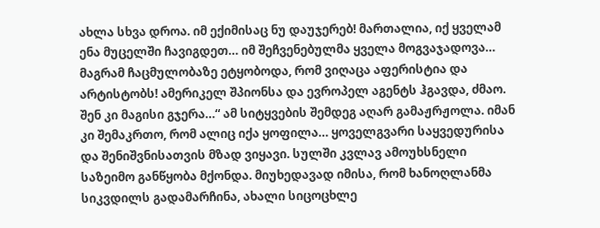ახლა სხვა დროა. იმ ექიმისაც ნუ დაუჯერებ! მართალია, იქ ყველამ ენა მუცელში ჩავიგდეთ… იმ შეჩვენებულმა ყველა მოგვაჯადოვა… მაგრამ ჩაცმულობაზე ეტყობოდა, რომ ვიღაცა აფერისტია და არტისტობს! ამერიკელ შპიონსა და ევროპელ აგენტს ჰგავდა, ძმაო. შენ კი მაგისი გჯერა…“ ამ სიტყვების შემდეგ აღარ გამაჟრჟოლა. იმან კი შემაკრთო, რომ ალიც იქა ყოფილა… ყოველგვარი საყვედურისა და შენიშვნისათვის მზად ვიყავი. სულში კვლავ ამოუხსნელი საზეიმო განწყობა მქონდა. მიუხედავად იმისა, რომ ხანოღლანმა სიკვდილს გადამარჩინა, ახალი სიცოცხლე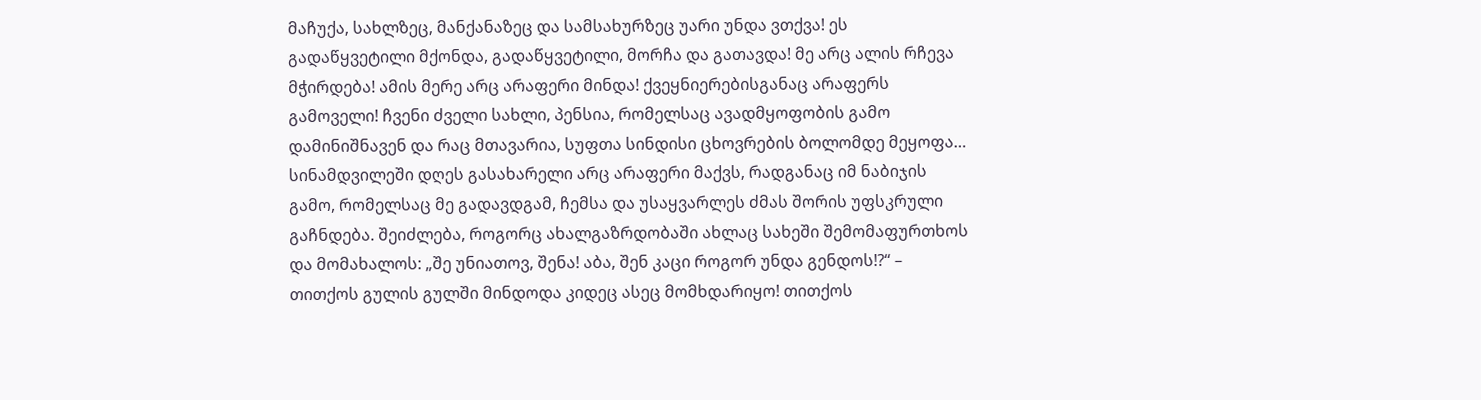მაჩუქა, სახლზეც, მანქანაზეც და სამსახურზეც უარი უნდა ვთქვა! ეს გადაწყვეტილი მქონდა, გადაწყვეტილი, მორჩა და გათავდა! მე არც ალის რჩევა მჭირდება! ამის მერე არც არაფერი მინდა! ქვეყნიერებისგანაც არაფერს გამოველი! ჩვენი ძველი სახლი, პენსია, რომელსაც ავადმყოფობის გამო დამინიშნავენ და რაც მთავარია, სუფთა სინდისი ცხოვრების ბოლომდე მეყოფა… სინამდვილეში დღეს გასახარელი არც არაფერი მაქვს, რადგანაც იმ ნაბიჯის გამო, რომელსაც მე გადავდგამ, ჩემსა და უსაყვარლეს ძმას შორის უფსკრული გაჩნდება. შეიძლება, როგორც ახალგაზრდობაში ახლაც სახეში შემომაფურთხოს და მომახალოს: „შე უნიათოვ, შენა! აბა, შენ კაცი როგორ უნდა გენდოს!?“ – თითქოს გულის გულში მინდოდა კიდეც ასეც მომხდარიყო! თითქოს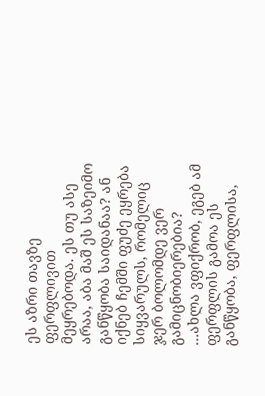ეს აზრი თავზე ფერფლივით მეყრებოდა. ეს თუ ასე არაა, აბა მაშ ეს საზეიმო განწყობა საიდანაა? ან იქნებ ჩემში ფუძე ეყრება სიყვარულს, რომელიც ჯერ ბოლომდე ვერ გამიცნობიერებია?
…ახლა ვფიქრობ, ეგებ ამ ფერფლის გამოა ეს განწყობა, ფერფლისა,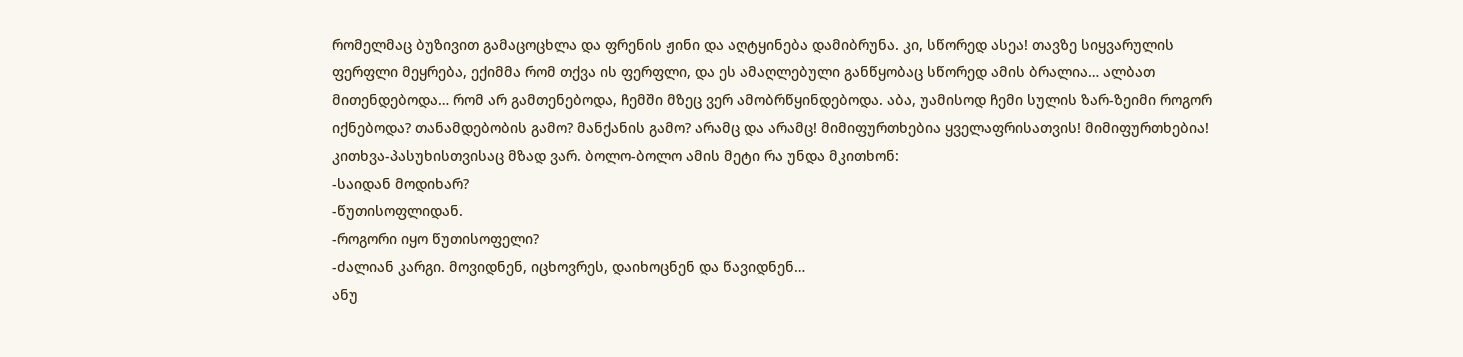რომელმაც ბუზივით გამაცოცხლა და ფრენის ჟინი და აღტყინება დამიბრუნა. კი, სწორედ ასეა! თავზე სიყვარულის ფერფლი მეყრება, ექიმმა რომ თქვა ის ფერფლი, და ეს ამაღლებული განწყობაც სწორედ ამის ბრალია… ალბათ მითენდებოდა… რომ არ გამთენებოდა, ჩემში მზეც ვერ ამობრწყინდებოდა. აბა, უამისოდ ჩემი სულის ზარ-ზეიმი როგორ იქნებოდა? თანამდებობის გამო? მანქანის გამო? არამც და არამც! მიმიფურთხებია ყველაფრისათვის! მიმიფურთხებია!
კითხვა-პასუხისთვისაც მზად ვარ. ბოლო-ბოლო ამის მეტი რა უნდა მკითხონ:
-საიდან მოდიხარ?
-წუთისოფლიდან.
-როგორი იყო წუთისოფელი?
-ძალიან კარგი. მოვიდნენ, იცხოვრეს, დაიხოცნენ და წავიდნენ…
ანუ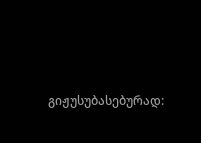გიჟუსუბასებურად: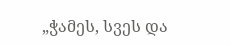„ჭამეს, სვეს და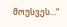მოუსვეს…“